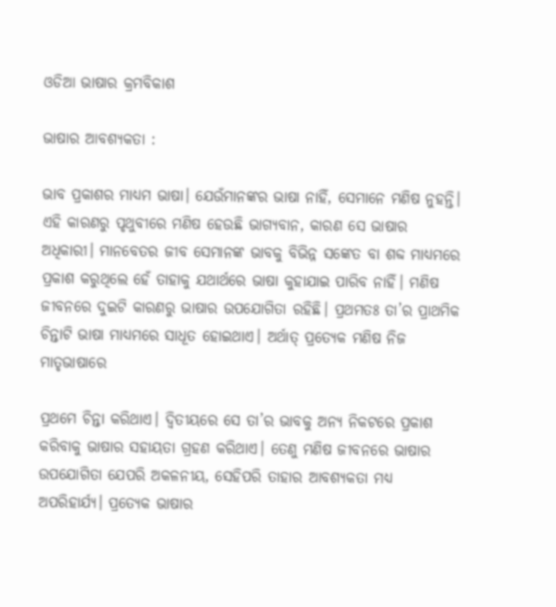ଓଡିଆ ଭାଷାର କ୍ରମବିକାଶ

ଭାଷାର ଆବଶ୍ୟକତା :

ଭାବ ପ୍ରକାଶର ମାଧ୍ୟମ ଭାଷା। ଯେଉଁମାନଙ୍କର ଭାଷା ନାହିଁ, ସେମାନେ ମଣିଷ ନୁହନ୍ତି। ଏହି କାରଣରୁ ପୃଥୁବୀରେ ମଣିଷ ହେଉଛି ଭାଗ୍ୟବାନ, କାରଣ ସେ ଭାଷାର ଅଧିକାରୀ। ମାନବେତର ଜୀବ ସେମାନଙ୍କ ଭାବକୁ ବିଭିନ୍ନ ସଙ୍କେତ ବା ଶବ୍ଦ ମାଧ୍ଯମରେ ପ୍ରକାଶ କରୁଥିଲେ ହେଁ ତାହାକୁ ଯଥାର୍ଥରେ ଭାଷା କୁହାଯାଇ ପାରିବ ନାହିଁ। ମଣିଷ ଜୀବନରେ ଦୁଇଟି କାରଣରୁ ଭାଷାର ଉପଯୋଗିତା ରହିଛି। ପ୍ରଥମତଃ ତା’ର ପ୍ରାଥମିକ ଚିନ୍ତାଟି ଭାଷା ମାଧ୍ୟମରେ ସାଧୂତ ହୋଇଥାଏ। ଅର୍ଥାତ୍ ପ୍ରତ୍ୟେକ ମଣିଷ ନିଜ ମାତୃଭାଷାରେ

ପ୍ରଥମେ ଚିନ୍ତା କରିଥାଏ। ଦ୍ଵିତୀୟରେ ସେ ତା’ର ଭାବକୁ ଅନ୍ୟ ନିକଟରେ ପ୍ରକାଶ କରିବାକୁ ଭାଷାର ସହାୟତା ଗ୍ରହଣ କରିଥାଏ। ତେଣୁ ମଣିଷ ଜୀବନରେ ଭାଷାର ଉପଯୋଗିତା ଯେପରି ଅକଳନୀୟ, ସେହିପରି ତାହାର ଆବଶ୍ୟକତା ମଧ୍ୟ ଅପରିହାର୍ଯ୍ୟ। ପ୍ରତ୍ୟେକ ଭାଷାର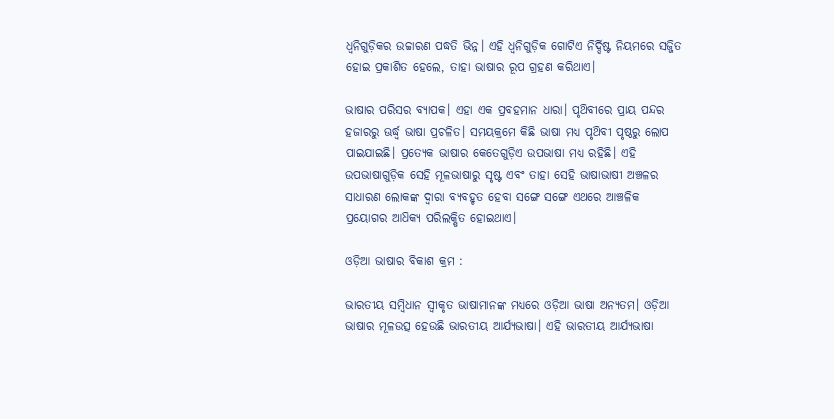ଧ୍ଵନିଗୁଡ଼ିକର ଉଚ୍ଚାରଣ ପଦ୍ଧତି ଭିନ୍ନ। ଏହି ଧ୍ଵନିଗୁଡ଼ିକ ଗୋଟିଏ ନିର୍ଦ୍ଦିଷ୍ଟ ନିୟମରେ ସଜ୍ଜିତ ହୋଇ ପ୍ରକାଶିତ ହେଲେ, ତାହା ଭାଷାର ରୂପ ଗ୍ରହଣ କରିଥାଏ।

ଭାଷାର ପରିସର ବ୍ୟାପକ। ଏହା ଏକ ପ୍ରବହମାନ ଧାରା। ପୃଥ‌ିବୀରେ ପ୍ରାୟ ପନ୍ଦର ହଜାରରୁ ଊର୍ଦ୍ଧ୍ବ ଭାଷା ପ୍ରଚଳିତ। ସମୟକ୍ରମେ କିଛି ଭାଷା ମଧ୍ୟ ପୃଥ‌ିବୀ ପୃଷ୍ଠରୁ ଲୋପ ପାଇଯାଇଛି। ପ୍ରତ୍ୟେକ ଭାଷାର କେତେଗୁଡ଼ିଏ ଉପଭାଷା ମଧ୍ୟ ରହିଛି। ଏହି ଉପଭାଷାଗୁଡ଼ିକ ସେହି ମୂଳଭାଷାରୁ ସୃଷ୍ଟ ଏବଂ ତାହା ସେହି ଭାଷାଭାଷୀ ଅଞ୍ଚଳର ସାଧାରଣ ଲୋକଙ୍କ ଦ୍ବାରା ବ୍ୟବହୃତ ହେବା ସଙ୍ଗେ ସଙ୍ଗେ ଏଥରେ ଆଞ୍ଚଳିକ ପ୍ରୟୋଗର ଆଧ‌ିକ୍ୟ ପରିଲକ୍ଷିତ ହୋଇଥାଏ।

ଓଡ଼ିଆ ଭାଷାର ବିକାଶ କ୍ରମ :

ଭାରତୀୟ ସମ୍ବିଧାନ ସ୍ଵୀକୃତ ଭାଷାମାନଙ୍କ ମଧ୍ୟରେ ଓଡ଼ିଆ ଭାଷା ଅନ୍ୟତମ। ଓଡ଼ିଆ ଭାଷାର ମୂଳଉତ୍ସ ହେଉଛି ଭାରତୀୟ ଆର୍ଯ୍ୟଭାଷା। ଏହି ଭାରତୀୟ ଆର୍ଯ୍ୟଭାଷା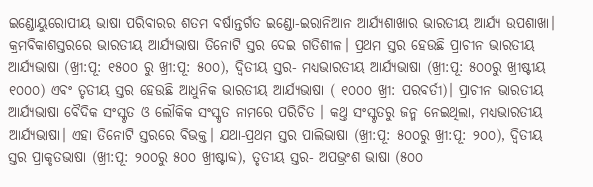ଇଣ୍ଡୋୟୁରୋପୀୟ ଭାଷା ପରିବାରର ଶତମ ବର୍ଷାନ୍ତର୍ଗତ ଇଣ୍ଡୋ-ଇରାନିଆନ ଆର୍ଯ୍ୟଶାଖାର ଭାରତୀୟ ଆର୍ଯ୍ୟ ଉପଶାଖା। କ୍ରମବିକାଶସ୍ତରରେ ଭାରତୀୟ ଆର୍ଯ୍ୟଭାଷା ତିନୋଟି ସ୍ତର ଦେଇ ଗତିଶୀଳ। ପ୍ରଥମ ସ୍ତର ହେଉଛି ପ୍ରାଚୀନ ଭାରତୀୟ ଆର୍ଯ୍ୟଭାଷା (ଖ୍ରୀ:ପୂ: ୧୫୦୦ ରୁ ଖ୍ରୀ:ପୂ: ୫୦୦), ଦ୍ବିତୀୟ ସ୍ତର- ମଧ୍ଯଭାରତୀୟ ଆର୍ଯ୍ୟଭାଷା (ଖ୍ରୀ:ପୂ: ୫୦୦ରୁ ଖ୍ରୀଷ୍ଟୀୟ ୧୦୦୦) ଏବଂ ତୃତୀୟ ସ୍ତର ହେଉଛି ଆଧୁନିକ ଭାରତୀୟ ଆର୍ଯ୍ୟଭାଷା ( ୧୦୦୦ ଖ୍ରୀ: ପରବର୍ତୀ)। ପ୍ରାଚୀନ ଭାରତୀୟ ଆର୍ଯ୍ୟଭାଷା ବୈଦିକ ସଂସ୍କୃତ ଓ ଲୌକିକ ସଂସ୍କୃତ ନାମରେ ପରିଚିତ । କଥ୍ତ ସଂସ୍କୃତରୁ ଜନ୍ମ ନେଇଥିଲା, ମଧ୍ୟଭାରତୀୟ ଆର୍ଯ୍ୟଭାଷା। ଏହା ତିନୋଟି ସ୍ତରରେ ବିଭକ୍ତ। ଯଥା-ପ୍ରଥମ ସ୍ତର ପାଲିଭାଷା (ଖ୍ରୀ:ପୂ: ୫୦୦ରୁ ଖ୍ରୀ:ପୂ: ୨୦୦), ଦ୍ବିତୀୟ ସ୍ତର ପ୍ରାକୃତଭାଷା (ଖ୍ରୀ:ପୂ: ୨୦୦ରୁ ୫୦୦ ଖ୍ରୀଷ୍ଟାବ୍ଦ), ତୃତୀୟ ସ୍ତର- ଅପଭ୍ରଂଶ ଭାଷା (୫୦୦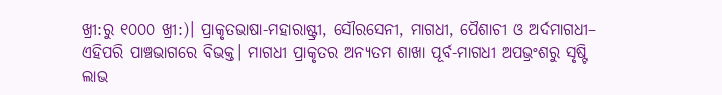ଖ୍ରୀ:ରୁ ୧୦୦୦ ଖ୍ରୀ:)। ପ୍ରାକୃତଭାଷା-ମହାରାଷ୍ଟ୍ରୀ, ସୌରସେନୀ, ମାଗଧୀ, ପୈଶାଚୀ ଓ ଅର୍ଦମାଗଧୀ– ଏହିପରି ପାଞ୍ଚଭାଗରେ ବିଭକ୍ତ। ମାଗଧୀ ପ୍ରାକୃତର ଅନ୍ୟତମ ଶାଖା ପୂର୍ବ-ମାଗଧୀ ଅପଭ୍ରଂଶରୁ ସୃଷ୍ଟି ଲାଭ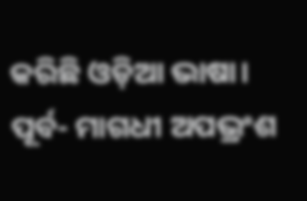କରିଛି ଓଡ଼ିଆ ଭାଷା। ପୂର୍ବ- ମାଗଧୀ ଅପଭ୍ରଂଶ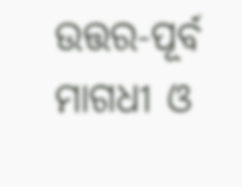ଉତ୍ତର-ପୂର୍ବ ମାଗଧୀ ଓ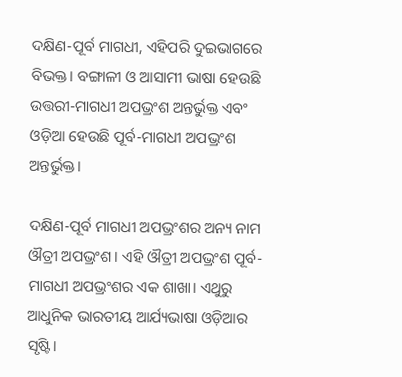ଦକ୍ଷିଣ-ପୂର୍ବ ମାଗଧୀ, ଏହିପରି ଦୁଇଭାଗରେ ବିଭକ୍ତ। ବଙ୍ଗାଳୀ ଓ ଆସାମୀ ଭାଷା ହେଉଛି ଉତ୍ତରୀ-ମାଗଧୀ ଅପଭ୍ରଂଶ ଅନ୍ତର୍ଭୁକ୍ତ ଏବଂ ଓଡ଼ିଆ ହେଉଛି ପୂର୍ବ-ମାଗଧୀ ଅପଭ୍ରଂଶ ଅନ୍ତର୍ଭୁକ୍ତ।

ଦକ୍ଷିଣ-ପୂର୍ବ ମାଗଧୀ ଅପଭ୍ରଂଶର ଅନ୍ୟ ନାମ ଔତ୍ରୀ ଅପଭ୍ରଂଶ। ଏହି ଔତ୍ରୀ ଅପଭ୍ରଂଶ ପୂର୍ବ-ମାଗଧୀ ଅପଭ୍ରଂଶର ଏକ ଶାଖା। ଏଥୁରୁ ଆଧୁନିକ ଭାରତୀୟ ଆର୍ଯ୍ୟଭାଷା ଓଡ଼ିଆର ସୃଷ୍ଟି।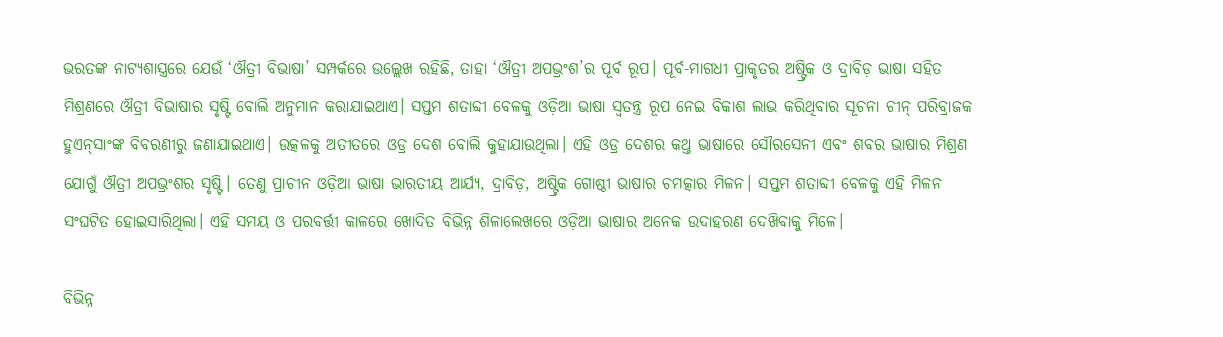ଭରତଙ୍କ ନାଟ୍ୟଶାସ୍ତ୍ରରେ ଯେଉଁ ‘ଔତ୍ରୀ ବିଭାଷା’ ସମ୍ପର୍କରେ ଉଲ୍ଲେଖ ରହିଛି, ତାହା ‘ଔତ୍ରୀ ଅପଭ୍ରଂଶ’ର ପୂର୍ବ ରୂପ। ପୂର୍ବ-ମାଗଧୀ ପ୍ରାକୃତର ଅଷ୍ଟ୍ରିକ ଓ ଦ୍ରାବିଡ଼ ଭାଷା ସହିତ ମିଶ୍ରଣରେ ଔତ୍ରୀ ବିଭାଷାର ସୃଷ୍ଟି ବୋଲି ଅନୁମାନ କରାଯାଇଥାଏ। ସପ୍ତମ ଶତାବ୍ଦୀ ବେଳକୁ ଓଡ଼ିଆ ଭାଷା ସ୍ଵତନ୍ତ୍ର ରୂପ ନେଇ ବିକାଶ ଲାଭ କରିଥିବାର ସୂଚନା ଚୀନ୍ ପରିବ୍ରାଜକ ହୁଏନ୍‌ସାଂଙ୍କ ବିବରଣୀରୁ ଜଣାଯାଇଥାଏ। ଉତ୍କଳକୁ ଅତୀତରେ ଓଡ୍ର ଦେଶ ବୋଲି କୁହାଯାଉଥିଲା। ଏହି ଓଡ୍ର ଦେଶର କଥ୍ତ ଭାଷାରେ ସୌରସେନୀ ଏବଂ ଶବର ଭାଷାର ମିଶ୍ରଣ ଯୋଗୁଁ ଔତ୍ରୀ ଅପଭ୍ରଂଶର ସୃଷ୍ଟି। ତେଣୁ ପ୍ରାଚୀନ ଓଡ଼ିଆ ଭାଷା ଭାରତୀୟ ଆର୍ଯ୍ୟ, ଦ୍ରାବିଡ଼, ଅଷ୍ଟ୍ରିକ ଗୋଷ୍ଠୀ ଭାଷାର ଚମତ୍କାର ମିଳନ। ସପ୍ତମ ଶତାବ୍ଦୀ ବେଳକୁ ଏହି ମିଳନ ସଂଘଟିତ ହୋଇସାରିଥିଲା। ଏହି ସମୟ ଓ ପରବର୍ତ୍ତୀ କାଳରେ ଖୋଦିତ ବିଭିନ୍ନ ଶିଳାଲେଖରେ ଓଡ଼ିଆ ଭାଷାର ଅନେକ ଉଦାହରଣ ଦେଖ‌ିବାକୁ ମିଳେ।

ବିଭିନ୍ନ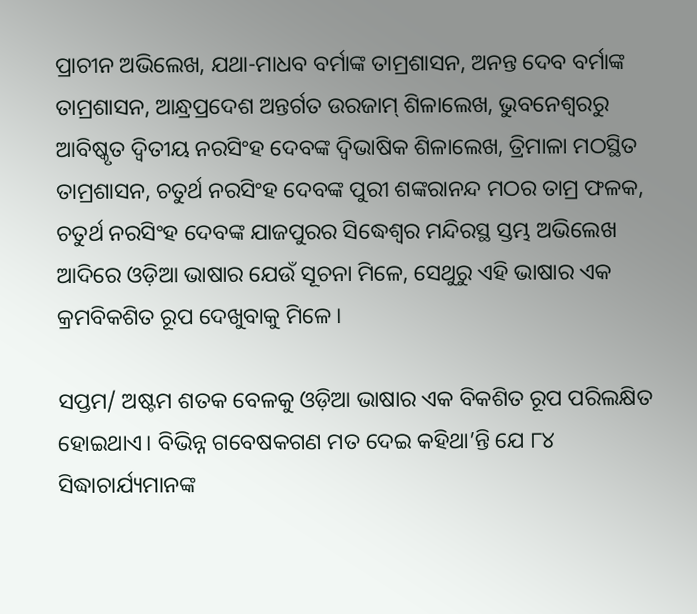ପ୍ରାଚୀନ ଅଭିଲେଖ, ଯଥା-ମାଧବ ବର୍ମାଙ୍କ ତାମ୍ରଶାସନ, ଅନନ୍ତ ଦେବ ବର୍ମାଙ୍କ ତାମ୍ରଶାସନ, ଆନ୍ଧ୍ରପ୍ରଦେଶ ଅନ୍ତର୍ଗତ ଉରଜାମ୍ ଶିଳାଲେଖ, ଭୁବନେଶ୍ୱରରୁ ଆବିଷ୍କୃତ ଦ୍ଵିତୀୟ ନରସିଂହ ଦେବଙ୍କ ଦ୍ଵିଭାଷିକ ଶିଳାଲେଖ, ତ୍ରିମାଳା ମଠସ୍ଥିତ ତାମ୍ରଶାସନ, ଚତୁର୍ଥ ନରସିଂହ ଦେବଙ୍କ ପୁରୀ ଶଙ୍କରାନନ୍ଦ ମଠର ତାମ୍ର ଫଳକ, ଚତୁର୍ଥ ନରସିଂହ ଦେବଙ୍କ ଯାଜପୁରର ସିଦ୍ଧେଶ୍ଵର ମନ୍ଦିରସ୍ଥ ସ୍ତମ୍ଭ ଅଭିଲେଖ ଆଦିରେ ଓଡ଼ିଆ ଭାଷାର ଯେଉଁ ସୂଚନା ମିଳେ, ସେଥୁରୁ ଏହି ଭାଷାର ଏକ କ୍ରମବିକଶିତ ରୂପ ଦେଖୁବାକୁ ମିଳେ।

ସପ୍ତମ/ ଅଷ୍ଟମ ଶତକ ବେଳକୁ ଓଡ଼ିଆ ଭାଷାର ଏକ ବିକଶିତ ରୂପ ପରିଲକ୍ଷିତ ହୋଇଥାଏ। ବିଭିନ୍ନ ଗବେଷକଗଣ ମତ ଦେଇ କହିଥା’ନ୍ତି ଯେ ୮୪ ସିଦ୍ଧାଚାର୍ଯ୍ୟମାନଙ୍କ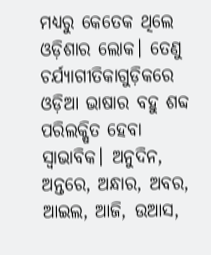ମଧ୍ୟରୁ କେତେକ ଥିଲେ ଓଡ଼ିଶାର ଲୋକ। ତେଣୁ ଚର୍ଯ୍ୟାଗୀତିକାଗୁଡ଼ିକରେ ଓଡ଼ିଆ ଭାଷାର ବହୁ ଶବ୍ଦ ପରିଲକ୍ଷିତ ହେବା ସ୍ଵାଭାବିକ। ଅନୁଦିନ, ଅନ୍ତରେ, ଅନ୍ଧାର, ଅବର, ଆଇଲ, ଆଜି, ଉଆସ,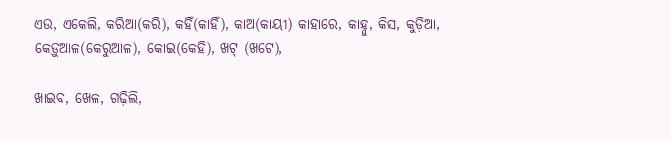ଏଉ, ଏକେଲି, କରିଆ(କରି), କହିଁ(କାହିଁ), କାଅ(କାୟୀ) କାହାରେ, କାହ୍ନୁ, କିସ, କୁଡ଼ିଆ, କେଡ଼ୁଆଳ(କେରୁଆଳ), କୋଇ(କେହି), ଖଟ୍‌ (ଖଟେ),

ଖାଇବ, ଖେଳ, ଗଢ଼ିଲି,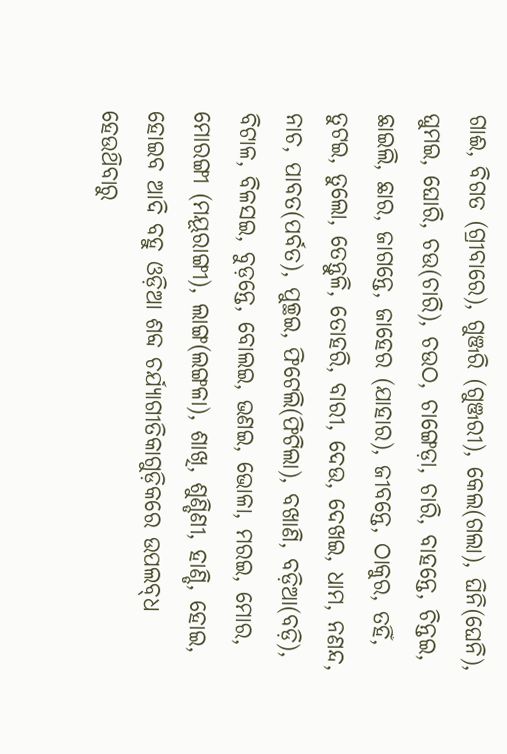ଗାଈ, ବିଗତ (ଗ୍ରୀବାରେ), ଗୁଞ୍ଜରି (ଗୁଞ୍ଜରୀ), କେଲ(ଗଲା), ଘିନି(ଘେନି), ଘୁମଇ, ଘୋରି, ଚଉ(ଚାରି), ଚଉଠ, ଚାଙ୍ଗେଡ଼ା, ଚାରି, ବାହନ୍ତେ, ଚିନ୍ତଇ, ଛାଇଲି, ଛାର, ଜାଗନ୍ତେ, ଜାହେର (ଯାହାର), ଜୀବନ୍ତେ, ଠାକୁର, ତହିଁ, ତୁଟଇ, ତୁଲୋ, ତେନ୍ତୁଳି, ତୋହରି, ବାରୀ, ଦେଉ, ଦେଖଇ, ଧାମ, ନଣନ୍ଦ, ନାଚ, ପାବତ(ପର୍ବତ), ପୁଚ୍ଛଇ, ଫିଟେଲି(ଫିଟିଲା), ବଖାଣି, ବଡ଼ିଆ(ବଡ଼ି), ବିଟାଳ, ବିଳସଇ, ବୁଡ଼ନ୍ତେ, ବୋଲଇ, ଭଣଇ, ଭୋଳା, ମରଇ, ମୋର, ମୋରଙ୍ଗୀ (ମୟୂରାଙ୍ଗୀ), ଲାଙ୍ଗ(ଲଙ୍ଗଳା), ଶାଖି, ଶୁଣ୍ଡିଣୀ, ହାଣ୍ଡି, ହୋଇ, ହୋଇବ ଆଦି ବହୁ ଓଡ଼ିଆ ଶବ୍ଦ ଚର୍ଯ୍ୟାଗୀତିକାଗୁଡ଼ିକରେ ଉପଲବ୍‌ଧ ହେଉଥ‌ିବାରୁ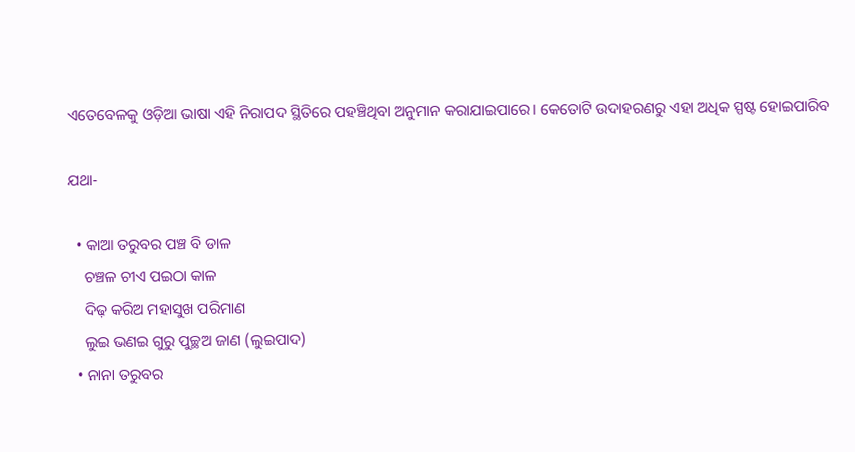ଏତେବେଳକୁ ଓଡ଼ିଆ ଭାଷା ଏହି ନିରାପଦ ସ୍ଥିତିରେ ପହଞ୍ଚିଥିବା ଅନୁମାନ କରାଯାଇପାରେ। କେତୋଟି ଉଦାହରଣରୁ ଏହା ଅଧିକ ସ୍ପଷ୍ଟ ହୋଇପାରିବ

ଯଥା-

  • କାଆ ତରୁବର ପଞ୍ଚ ବି ଡାଳ
    ଚଞ୍ଚଳ ଚୀଏ ପଇଠା କାଳ
    ଦିଢ଼ କରିଅ ମହାସୁଖ ପରିମାଣ
    ଲୁଇ ଭଣଇ ଗୁରୁ ପୁଚ୍ଛଅ ଜାଣ (ଲୁଇପାଦ)
  • ନାନା ତରୁବର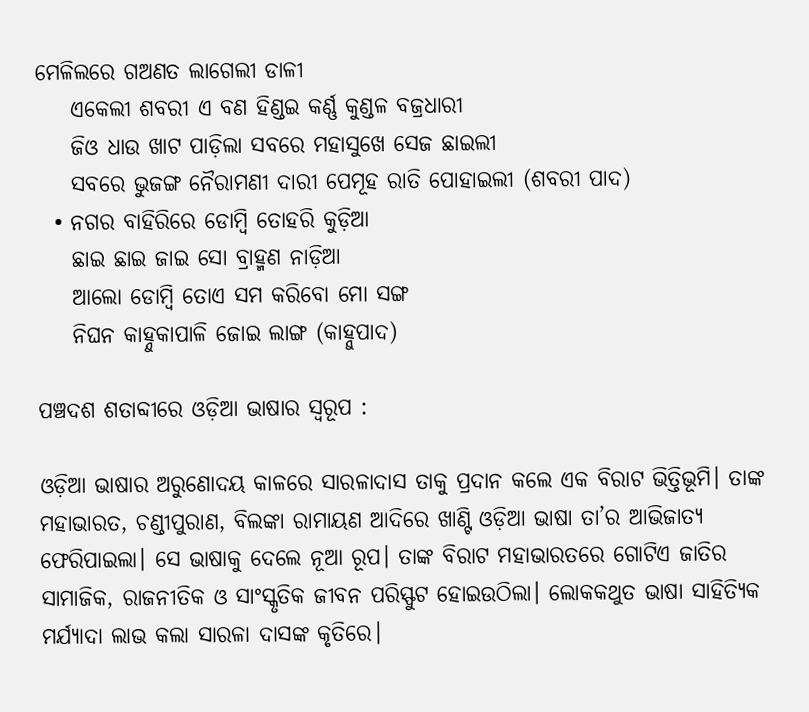ମେଳିଲରେ ଗଅଣତ ଲାଗେଲୀ ଡାଳୀ
    ଏକେଲୀ ଶବରୀ ଏ ବଣ ହିଣ୍ଡଇ କର୍ଣ୍ଣ କୁଣ୍ଡଳ ବଜ୍ରଧାରୀ
    ଜିଓ ଧାଉ ଖାଟ ପାଡ଼ିଲା ସବରେ ମହାସୁଖେ ସେଜ ଛାଇଲୀ
    ସବରେ ଭୁଜଙ୍ଗ ନୈରାମଣୀ ଦାରୀ ପେମୂହ ରାତି ପୋହାଇଲୀ (ଶବରୀ ପାଦ)
  • ନଗର ବାହିରିରେ ଡୋମ୍ବି ତୋହରି କୁଡ଼ିଆ
    ଛାଇ ଛାଇ ଜାଇ ସୋ ବ୍ରାହ୍ମଣ ନାଡ଼ିଆ
    ଆଲୋ ଡୋମ୍ବି ତୋଏ ସମ କରିବୋ ମୋ ସଙ୍ଗ
    ନିଘନ କାହ୍ନୁକାପାଳି ଜୋଇ ଲାଙ୍ଗ (କାହ୍ନୁପାଦ)

ପଞ୍ଚଦଶ ଶତାବ୍ଦୀରେ ଓଡ଼ିଆ ଭାଷାର ସ୍ବରୂପ :

ଓଡ଼ିଆ ଭାଷାର ଅରୁଣୋଦୟ କାଳରେ ସାରଳାଦାସ ତାକୁ ପ୍ରଦାନ କଲେ ଏକ ବିରାଟ ଭିତ୍ତିଭୂମି। ତାଙ୍କ ମହାଭାରତ, ଚଣ୍ଡୀପୁରାଣ, ବିଲଙ୍କା ରାମାୟଣ ଆଦିରେ ଖାଣ୍ଟି ଓଡ଼ିଆ ଭାଷା ତା’ର ଆଭିଜାତ୍ୟ ଫେରିପାଇଲା। ସେ ଭାଷାକୁ ଦେଲେ ନୂଆ ରୂପ। ତାଙ୍କ ବିରାଟ ମହାଭାରତରେ ଗୋଟିଏ ଜାତିର ସାମାଜିକ, ରାଜନୀତିକ ଓ ସାଂସ୍କୃତିକ ଜୀବନ ପରିସ୍ଫୁଟ ହୋଇଉଠିଲା। ଲୋକକଥୁତ ଭାଷା ସାହିତ୍ୟିକ ମର୍ଯ୍ୟାଦା ଲାଭ କଲା ସାରଳା ଦାସଙ୍କ କୃତିରେ।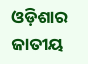ଓଡ଼ିଶାର ଜାତୀୟ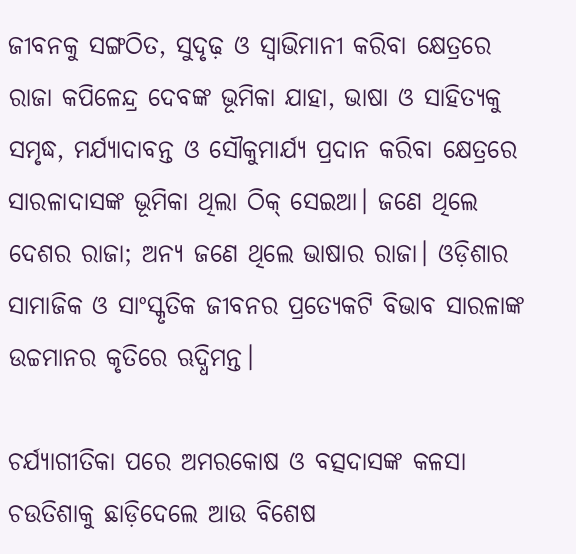ଜୀବନକୁ ସଙ୍ଗଠିତ, ସୁଦୃଢ଼ ଓ ସ୍ଵାଭିମାନୀ କରିବା କ୍ଷେତ୍ରରେ ରାଜା କପିଳେନ୍ଦ୍ର ଦେବଙ୍କ ଭୂମିକା ଯାହା, ଭାଷା ଓ ସାହିତ୍ୟକୁ ସମୃଦ୍ଧ, ମର୍ଯ୍ୟାଦାବନ୍ତ ଓ ସୌକୁମାର୍ଯ୍ୟ ପ୍ରଦାନ କରିବା କ୍ଷେତ୍ରରେ ସାରଳାଦାସଙ୍କ ଭୂମିକା ଥିଲା ଠିକ୍ ସେଇଆ। ଜଣେ ଥିଲେ ଦେଶର ରାଜା; ଅନ୍ୟ ଜଣେ ଥିଲେ ଭାଷାର ରାଜା। ଓଡ଼ିଶାର ସାମାଜିକ ଓ ସାଂସ୍କୃତିକ ଜୀବନର ପ୍ରତ୍ୟେକଟି ବିଭାବ ସାରଳାଙ୍କ ଉଚ୍ଚମାନର କୃତିରେ ଋଦ୍ଧିମନ୍ତ।

ଚର୍ଯ୍ୟାଗୀତିକା ପରେ ଅମରକୋଷ ଓ ବତ୍ସଦାସଙ୍କ କଳସା ଚଉତିଶାକୁ ଛାଡ଼ିଦେଲେ ଆଉ ବିଶେଷ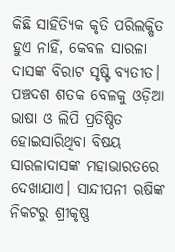କିଛି ସାହିତ୍ୟିକ କୃତି ପରିଲକ୍ଷିତ ହୁଏ ନାହିଁ, କେବଳ ସାରଳା ଦାସଙ୍କ ବିରାଟ ସୃଷ୍ଟି ବ୍ୟତୀତ। ପଞ୍ଚଦଶ ଶତକ ବେଳକୁ ଓଡ଼ିଆ ଭାଷା ଓ ଲିପି ପ୍ରତିଷ୍ଠିତ ହୋଇସାରିଥିବା ବିଷୟ ସାରଳାଦାସଙ୍କ ମହାଭାରତରେ ଦେଖାଯାଏ। ସାନ୍ଦୀପନୀ ଋଷିଙ୍କ ନିକଟରୁ ଶ୍ରୀକୃଷ୍ଣ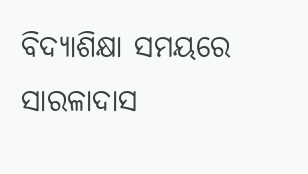ବିଦ୍ୟାଶିକ୍ଷା ସମୟରେ ସାରଳାଦାସ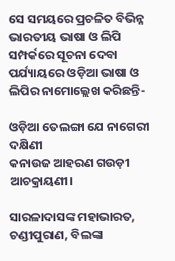ସେ ସମୟରେ ପ୍ରଚଳିତ ବିଭିନ୍ନ ଭାରତୀୟ ଭାଷା ଓ ଲିପି ସମ୍ପର୍କରେ ସୂଚନା ଦେବା ପର୍ଯ୍ୟାୟରେ ଓଡ଼ିଆ ଭାଷା ଓ ଲିପିର ନାମୋଲ୍ଲେଖ କରିଛନ୍ତି-

ଓଡ଼ିଆ ତେଲଙ୍ଗା ଯେ ନାଗେରୀ ଦକ୍ଷିଣୀ
କନାଉଜ ଆହରଣ ଗଉଡ଼ୀ ଆଚକ୍ରାୟଣୀ।

ସାରଳାଦାସଙ୍କ ମହାଭାରତ, ଚଣ୍ଡୀପୁରାଣ, ବିଲଙ୍କା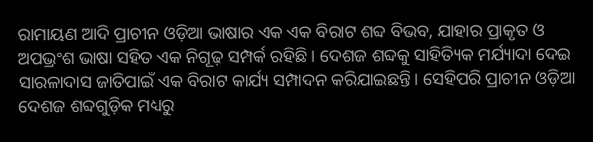ରାମାୟଣ ଆଦି ପ୍ରାଚୀନ ଓଡ଼ିଆ ଭାଷାର ଏକ ଏକ ବିରାଟ ଶବ୍ଦ ବିଭବ, ଯାହାର ପ୍ରାକୃତ ଓ ଅପଭ୍ରଂଶ ଭାଷା ସହିତ ଏକ ନିଗୂଢ଼ ସମ୍ପର୍କ ରହିଛି । ଦେଶଜ ଶବ୍ଦକୁ ସାହିତ୍ୟିକ ମର୍ଯ୍ୟାଦା ଦେଇ ସାରଳାଦାସ ଜାତିପାଇଁ ଏକ ବିରାଟ କାର୍ଯ୍ୟ ସମ୍ପାଦନ କରିଯାଇଛନ୍ତି। ସେହିପରି ପ୍ରାଚୀନ ଓଡ଼ିଆ ଦେଶଜ ଶବ୍ଦଗୁଡ଼ିକ ମଧ୍ୟରୁ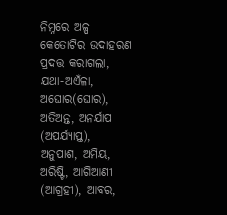ନିମ୍ନରେ ଅଳ୍ପ କେତୋଟିର ଉଦାହରଣ ପ୍ରଦତ୍ତ କରାଗଲା, ଯଥା-ଅଏଁଳା, ଅଘୋର(ଘୋର), ଅତିଅନ୍ତ, ଅନର୍ଯାପ (ଅପର୍ଯ୍ୟାପ୍ତ), ଅନୁପାଶ, ଅମିୟ, ଅରିଷ୍ଟି, ଆଗିଆଣୀ (ଆଗ୍ରହୀ), ଆବର,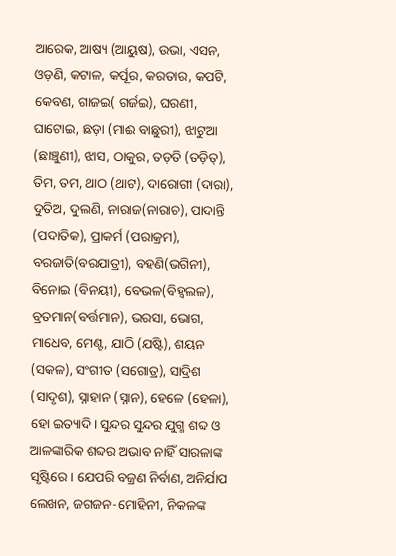ଆରେକ, ଆଷ୍ୟ (ଆୟୁଷ), ଉଭା, ଏସନ, ଓଡ଼ଣି, କଟାଳ, କର୍ପୂର, କରତାର, କପଟି, କେବଣ, ଗାଜଇ( ଗର୍ଜଇ), ଘରଣୀ, ଘାଟୋଇ, ଛଡ଼ା (ମାଈ ବାଛୁରୀ), ଝାଟୁଆ (ଛାଞ୍ଚୁଣୀ), ଝାସ, ଠାକୁର, ତଡ଼ତି (ତଡ଼ିତ୍), ତିମ, ତମ, ଥାଠ (ଥାଟ), ଦାରୋଗୀ (ଦାରା), ଦୁତିଅ, ଦୁଲଣି, ନାରାଜ(ନାରାଚ), ପାଦାନ୍ତି (ପଦାତିକ), ପ୍ରାକର୍ମ (ପରାକ୍ରମ), ବରଜାତି(ବରଯାତ୍ରୀ), ବହଣି(ଭଗିନୀ), ବିନୋଇ (ବିନୟୀ), ବେଭଳ(ବିହ୍ବଲଳ), ବ୍ରତମାନ(ବର୍ତ୍ତମାନ), ଭରସା, ଭୋଗ, ମାଧେବ, ମେଣ୍ଟ, ଯାଠି (ଯଷ୍ଟି), ଶୟନ (ସକଳ), ସଂଗୀତ (ସଗୋତ୍ର), ସାଦ୍ରିଶ (ସାଦୃଶ), ସ୍ନାହାନ (ସ୍ନାନ), ହେଳେ (ହେଳା), ହୋ ଇତ୍ୟାଦି। ସୁନ୍ଦର ସୁନ୍ଦର ଯୁଗ୍ମ ଶବ୍ଦ ଓ ଆଳଙ୍କାରିକ ଶବ୍ଦର ଅଭାବ ନାହିଁ ସାରଳାଙ୍କ ସୃଷ୍ଟିରେ। ଯେପରି ବଜ୍ରଣ ନିର୍ବାଣ, ଅନିର୍ଯାପ ଲେଖନ, ଜଗଜନ-ମୋହିନୀ, ନିକଳଙ୍କ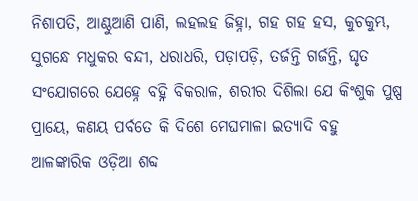ନିଶାପତି, ଆଣ୍ଠୁଆଣି ପାଣି, ଲହଲହ ଜିହ୍ନା, ଗହ ଗହ ହସ, କୁଚକୁମ୍ଭ, ସୁଗନ୍ଧେ ମଧୁକର ବନ୍ଦୀ, ଧରାଧରି, ପଡ଼ାପଡ଼ି, ତର୍ଜନ୍ତି ଗର୍ଜନ୍ତି, ଘୃତ ସଂଯୋଗରେ ଯେହ୍ନେ ବହ୍ନି ବିକରାଳ, ଶରୀର ଦିଶିଲା ଯେ କିଂଶୁକ ପୁଷ୍ପ ପ୍ରାୟେ, କଣୟ ପର୍ବତେ କି ଦିଶେ ମେଘମାଳା ଇତ୍ୟାଦି ବହୁ ଆଳଙ୍କାରିକ ଓଡ଼ିଆ ଶବ୍ଦ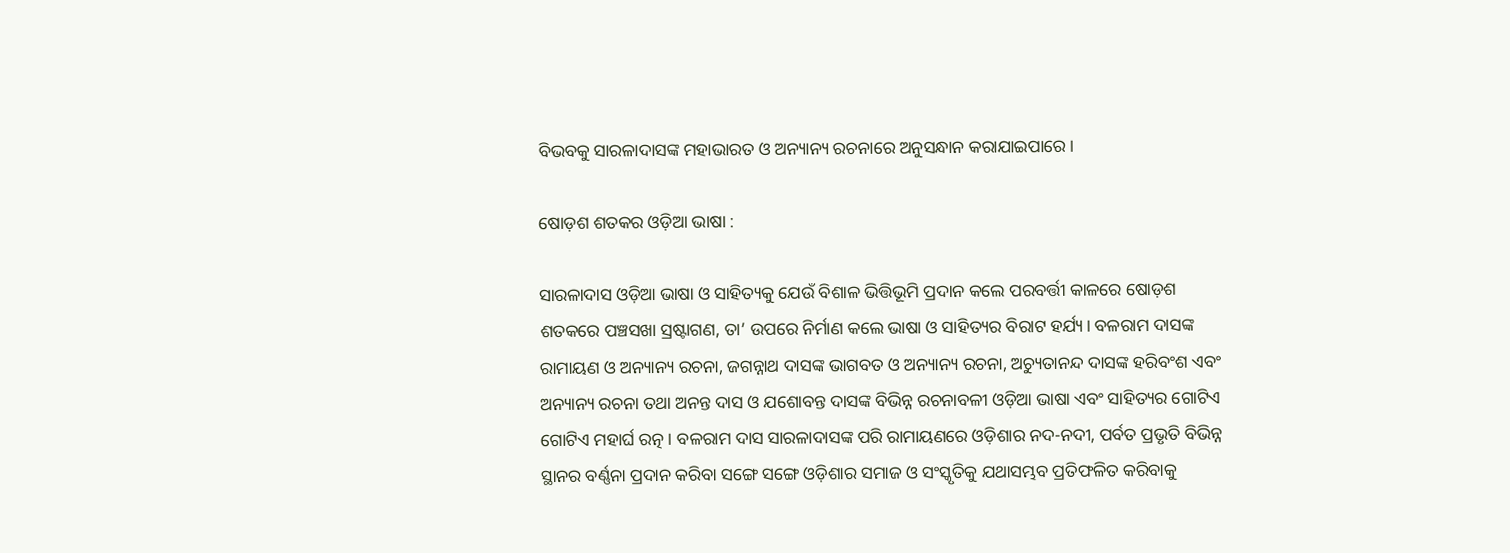ବିଭବକୁ ସାରଳାଦାସଙ୍କ ମହାଭାରତ ଓ ଅନ୍ୟାନ୍ୟ ରଚନାରେ ଅନୁସନ୍ଧାନ କରାଯାଇପାରେ।

ଷୋଡ଼ଶ ଶତକର ଓଡ଼ିଆ ଭାଷା :

ସାରଳାଦାସ ଓଡ଼ିଆ ଭାଷା ଓ ସାହିତ୍ୟକୁ ଯେଉଁ ବିଶାଳ ଭିତ୍ତିଭୂମି ପ୍ରଦାନ କଲେ ପରବର୍ତ୍ତୀ କାଳରେ ଷୋଡ଼ଶ ଶତକରେ ପଞ୍ଚସଖା ସ୍ରଷ୍ଟାଗଣ, ତା’ ଉପରେ ନିର୍ମାଣ କଲେ ଭାଷା ଓ ସାହିତ୍ୟର ବିରାଟ ହର୍ଯ୍ୟ। ବଳରାମ ଦାସଙ୍କ ରାମାୟଣ ଓ ଅନ୍ୟାନ୍ୟ ରଚନା, ଜଗନ୍ନାଥ ଦାସଙ୍କ ଭାଗବତ ଓ ଅନ୍ୟାନ୍ୟ ରଚନା, ଅଚ୍ୟୁତାନନ୍ଦ ଦାସଙ୍କ ହରିବଂଶ ଏବଂ ଅନ୍ୟାନ୍ୟ ରଚନା ତଥା ଅନନ୍ତ ଦାସ ଓ ଯଶୋବନ୍ତ ଦାସଙ୍କ ବିଭିନ୍ନ ରଚନାବଳୀ ଓଡ଼ିଆ ଭାଷା ଏବଂ ସାହିତ୍ୟର ଗୋଟିଏ ଗୋଟିଏ ମହାର୍ଘ ରତ୍ନ। ବଳରାମ ଦାସ ସାରଳାଦାସଙ୍କ ପରି ରାମାୟଣରେ ଓଡ଼ିଶାର ନଦ-ନଦୀ, ପର୍ବତ ପ୍ରଭୃତି ବିଭିନ୍ନ ସ୍ଥାନର ବର୍ଣ୍ଣନା ପ୍ରଦାନ କରିବା ସଙ୍ଗେ ସଙ୍ଗେ ଓଡ଼ିଶାର ସମାଜ ଓ ସଂସ୍କୃତିକୁ ଯଥାସମ୍ଭବ ପ୍ରତିଫଳିତ କରିବାକୁ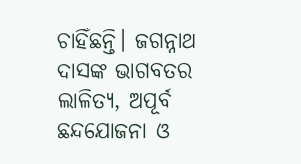ଚାହିଁଛନ୍ତି। ଜଗନ୍ନାଥ ଦାସଙ୍କ ଭାଗବତର ଲାଳିତ୍ୟ, ଅପୂର୍ବ ଛନ୍ଦଯୋଜନା ଓ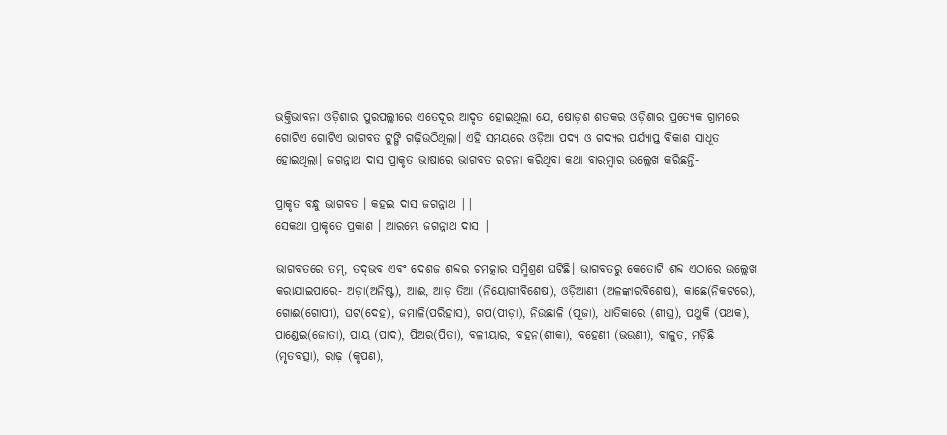ଭକ୍ତିଭାବନା ଓଡ଼ିଶାର ପୁରପଲ୍ଲୀରେ ଏତେଦୂର ଆଦୃତ ହୋଇଥିଲା ଯେ, ଷୋଡ଼ଶ ଶତକର ଓଡ଼ିଶାର ପ୍ରତ୍ୟେକ ଗ୍ରାମରେ ଗୋଟିଏ ଗୋଟିଏ ଭାଗବତ ଟୁଙ୍ଗି ଗଢ଼ିଉଠିଥିଲା। ଏହି ସମୟରେ ଓଡ଼ିଆ ପଦ୍ୟ ଓ ଗଦ୍ୟର ପର୍ଯ୍ୟାପ୍ତ ବିକାଶ ସାଧୂତ ହୋଇଥିଲା। ଜଗନ୍ନାଥ ଦାସ ପ୍ରାକୃତ ଭାଷାରେ ଭାଗବତ ରଚନା କରିଥିବା କଥା ବାରମ୍ବାର ଉଲ୍ଲେଖ କରିଛନ୍ତି-

ପ୍ରାକୃତ ବନ୍ଧୁ ଭାଗବତ । କହଇ ଦାସ ଜଗନ୍ନାଥ ||
ସେକଥା ପ୍ରାକୃତେ ପ୍ରକାଶ । ଆରମ୍ଭେ ଜଗନ୍ନାଥ ଦାସ |

ଭାଗବତରେ ତମ୍, ତଦ୍‌ଭବ ଏବଂ ଦେଶଜ ଶବ୍ଦର ଚମତ୍କାର ସମ୍ମିଶ୍ରଣ ଘଟିଛି। ଭାଗବତରୁ କେତୋଟି ଶବ୍ଦ ଏଠାରେ ଉଲ୍ଲେଖ କରାଯାଇପାରେ- ଅଡ଼ା(ଅନିଷ୍ଟ), ଆଈ, ଆଡ଼ ତିଆ (ନିୟୋଗୀବିଶେଷ), ଓଡ଼ିଆଣୀ (ଅଳଙ୍କାରବିଶେଷ), କାଛେ(ନିକଟରେ), ଗୋଈ(ଗୋପୀ), ଘଟ(ଦେହ), ଜମାଳି(ପରିହାସ), ଗପ(ପୀଡ଼ା), ନିଉଛାଳି (ପୂଜା), ଧାତିକାରେ (ଶୀଘ୍ର), ପଥୁକି (ପଥକ), ପାଣ୍ଡେଇ(ଜୋତା), ପାୟ (ପାଦ), ପିଅର(ପିତା), ବଳୀୟାର, ବହନ(ଶୀକା), ବହେଣୀ (ଭଉଣୀ), ବାଳୁତ, ମଡ଼ିଛି (ମୃତବତ୍ସା), ରାଢ଼ (କୃପଣ),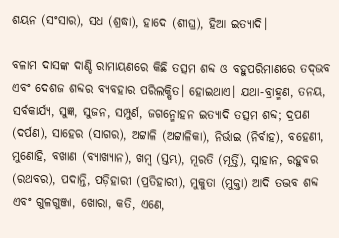ଶୟନ (ସଂସାର), ସଧ (ଶ୍ରଦ୍ଧା), ହାଦେ (ଶୀଘ୍ର), ହିଆ ଇତ୍ୟାଦି।

ବଳାମ ଦାସଙ୍କ ଦାଣ୍ଡି ରାମାୟଣରେ କିଛି ତତ୍ସମ ଶବ୍ଦ ଓ ବହୁପରିମାଣରେ ତଦ୍‌ଭବ ଏବଂ ଦେଶଜ ଶବ୍ଦର ବ୍ୟବହାର ପରିଲକ୍ଷିତ। ହୋଇଥାଏ। ଯଥା-ବ୍ରାହ୍ମଣ, ତନୟ, ସର୍ବକାର୍ଯ୍ୟ, ସୁଜ୍ଞ, ସୁଜନ, ସମ୍ପୁର୍ଣ, ଜଗନ୍ମୋହନ ଇତ୍ୟାଦି ତତ୍ସମ ଶବ୍ଦ; ଦ୍ରପଣ (ଦର୍ପଣ), ସାହେର (ସାଗର), ଅଟ୍ଟାଳି (ଅଟ୍ଟାଳିକା), ନିର୍ଭାଇ (ନିର୍ବାହ), ବହେଣୀ, ମୁଣୋହି, ବଖାଣ (ବ୍ୟାଖ୍ୟାନ), ଖମ୍ବ (ସ୍ତମ୍ଭ), ମୂରତି (ମୂର୍ତ୍ତି), ସ୍ନାହାନ, ରହୁବର (ରଥବର), ପଦାନ୍ତି, ପଡ଼ିହାରୀ (ପ୍ରତିହାରୀ), ମୁକୁତା (ମୁକ୍ତା) ଆଦି ତଦ୍ଭବ ଶବ୍ଦ ଏବଂ ଗୁଳଗୁଞ୍ଜା, ଖୋରା, କତି, ଏଣେ,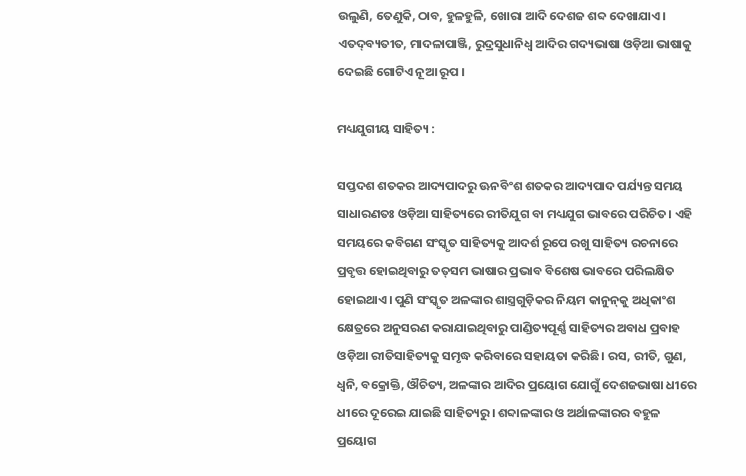ଉଲୁଣି, ତେଣୁକି, ଠାବ, ହୁଳହୁଳି, ଖୋରା ଆଦି ଦେଶଜ ଶବ୍ଦ ଦେଖାଯାଏ। ଏତଦ୍‌ବ୍ୟତୀତ, ମାଦଳାପାଞ୍ଜି, ରୁଦ୍ରସୁଧାନିଧ୍ଵ ଆଦିର ଗଦ୍ୟଭାଷା ଓଡ଼ିଆ ଭାଷାକୁ ଦେଇଛି ଗୋଟିଏ ନୂଆ ରୂପ ।

ମଧ୍ୟଯୁଗୀୟ ସାହିତ୍ୟ :

ସପ୍ତଦଶ ଶତକର ଆଦ୍ୟପାଦରୁ ଊନବିଂଶ ଶତକର ଆଦ୍ୟପାଦ ପର୍ଯ୍ୟନ୍ତ ସମୟ ସାଧାରଣତଃ ଓଡ଼ିଆ ସାହିତ୍ୟରେ ରୀତିଯୁଗ ବା ମଧ୍ୟଯୁଗ ଭାବରେ ପରିଚିତ। ଏହି ସମୟରେ କବିଗଣ ସଂସ୍କୃତ ସାହିତ୍ୟକୁ ଆଦର୍ଶ ରୂପେ ରଖୁ ସାହିତ୍ୟ ରଚନାରେ ପ୍ରବୃତ୍ତ ହୋଇଥିବାରୁ ତତ୍‌ସମ ଭାଷାର ପ୍ରଭାବ ବିଶେଷ ଭାବରେ ପରିଲକ୍ଷିତ ହୋଇଥାଏ। ପୁଣି ସଂସ୍କୃତ ଅଳଙ୍କାର ଶାସ୍ତ୍ରଗୁଡ଼ିକର ନିୟମ କାନୁନ୍‌କୁ ଅଧିକାଂଶ କ୍ଷେତ୍ରରେ ଅନୁସରଣ କରାଯାଇଥିବାରୁ ପାଣ୍ଡିତ୍ୟପୂର୍ଣ୍ଣ ସାହିତ୍ୟର ଅବାଧ ପ୍ରବାହ ଓଡ଼ିଆ ରୀତିସାହିତ୍ୟକୁ ସମୃଦ୍ଧ କରିବାରେ ସହାୟତା କରିଛି। ରସ, ରୀତି, ଗୁଣ, ଧ୍ବନି, ବକ୍ରୋକ୍ତି, ଔଚିତ୍ୟ, ଅଳଙ୍କାର ଆଦିର ପ୍ରୟୋଗ ଯୋଗୁଁ ଦେଶଜଭାଷା ଧୀରେ ଧୀରେ ଦୂରେଇ ଯାଇଛି ସାହିତ୍ୟରୁ। ଶବ୍ଦାଳଙ୍କାର ଓ ଅର୍ଥାଳଙ୍କାରର ବହୁଳ ପ୍ରୟୋଗ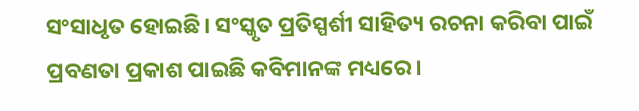ସଂସାଧୃତ ହୋଇଛି। ସଂସ୍କୃତ ପ୍ରତିସ୍ପର୍ଶୀ ସାହିତ୍ୟ ରଚନା କରିବା ପାଇଁ ପ୍ରବଣତା ପ୍ରକାଶ ପାଇଛି କବିମାନଙ୍କ ମଧ୍ୟରେ।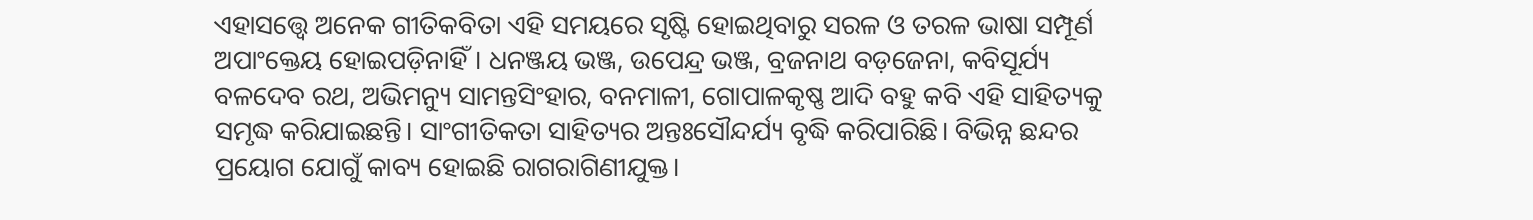ଏହାସତ୍ତ୍ବେ ଅନେକ ଗୀତିକବିତା ଏହି ସମୟରେ ସୃଷ୍ଟି ହୋଇଥିବାରୁ ସରଳ ଓ ତରଳ ଭାଷା ସମ୍ପୂର୍ଣ ଅପାଂକ୍ତେୟ ହୋଇପଡ଼ିନାହିଁ। ଧନଞ୍ଜୟ ଭଞ୍ଜ, ଉପେନ୍ଦ୍ର ଭଞ୍ଜ, ବ୍ରଜନାଥ ବଡ଼ଜେନା, କବିସୂର୍ଯ୍ୟ ବଳଦେବ ରଥ, ଅଭିମନ୍ୟୁ ସାମନ୍ତସିଂହାର, ବନମାଳୀ, ଗୋପାଳକୃଷ୍ଣ ଆଦି ବହୁ କବି ଏହି ସାହିତ୍ୟକୁ ସମୃଦ୍ଧ କରିଯାଇଛନ୍ତି। ସାଂଗୀତିକତା ସାହିତ୍ୟର ଅନ୍ତଃସୌନ୍ଦର୍ଯ୍ୟ ବୃଦ୍ଧି କରିପାରିଛି। ବିଭିନ୍ନ ଛନ୍ଦର ପ୍ରୟୋଗ ଯୋଗୁଁ କାବ୍ୟ ହୋଇଛି ରାଗରାଗିଣୀଯୁକ୍ତ।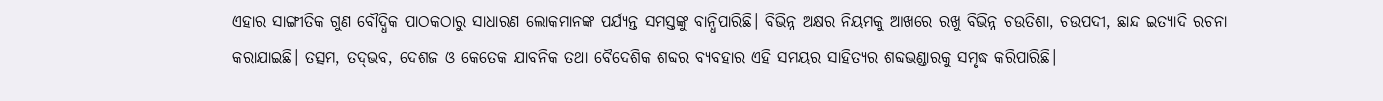ଏହାର ସାଙ୍ଗୀତିକ ଗୁଣ ବୌଦ୍ଧିକ ପାଠକଠାରୁ ସାଧାରଣ ଲୋକମାନଙ୍କ ପର୍ଯ୍ୟନ୍ତ ସମସ୍ତଙ୍କୁ ବାନ୍ଧିପାରିଛି। ବିଭିନ୍ନ ଅକ୍ଷର ନିୟମକୁ ଆଖରେ ରଖୁ ବିଭିନ୍ନ ଚଉତିଶା, ଚଉପଦୀ, ଛାନ୍ଦ ଇତ୍ୟାଦି ରଚନା କରାଯାଇଛି। ତତ୍ସମ, ତଦ୍‌ଭବ, ଦେଶଜ ଓ କେତେକ ଯାବନିକ ତଥା ବୈଦେଶିକ ଶବ୍ଦର ବ୍ୟବହାର ଏହି ସମୟର ସାହିତ୍ୟର ଶବ୍ଦଭଣ୍ଡାରକୁ ସମୃଦ୍ଧ କରିପାରିଛି।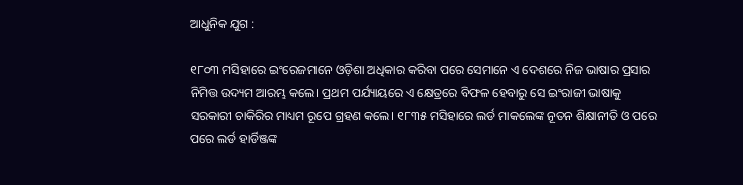ଆଧୁନିକ ଯୁଗ :

୧୮୦୩ ମସିହାରେ ଇଂରେଜମାନେ ଓଡ଼ିଶା ଅଧିକାର କରିବା ପରେ ସେମାନେ ଏ ଦେଶରେ ନିଜ ଭାଷାର ପ୍ରସାର ନିମିତ୍ତ ଉଦ୍ୟମ ଆରମ୍ଭ କଲେ। ପ୍ରଥମ ପର୍ଯ୍ୟାୟରେ ଏ କ୍ଷେତ୍ରରେ ବିଫଳ ହେବାରୁ ସେ ଇଂରାଜୀ ଭାଷାକୁ ସରକାରୀ ଚାକିରିର ମାଧ୍ୟମ ରୂପେ ଗ୍ରହଣ କଲେ। ୧୮୩୫ ମସିହାରେ ଲର୍ଡ ମାକଲେଙ୍କ ନୂତନ ଶିକ୍ଷାନୀତି ଓ ପରେ ପରେ ଲର୍ଡ ହାର୍ଡିଞ୍ଜଙ୍କ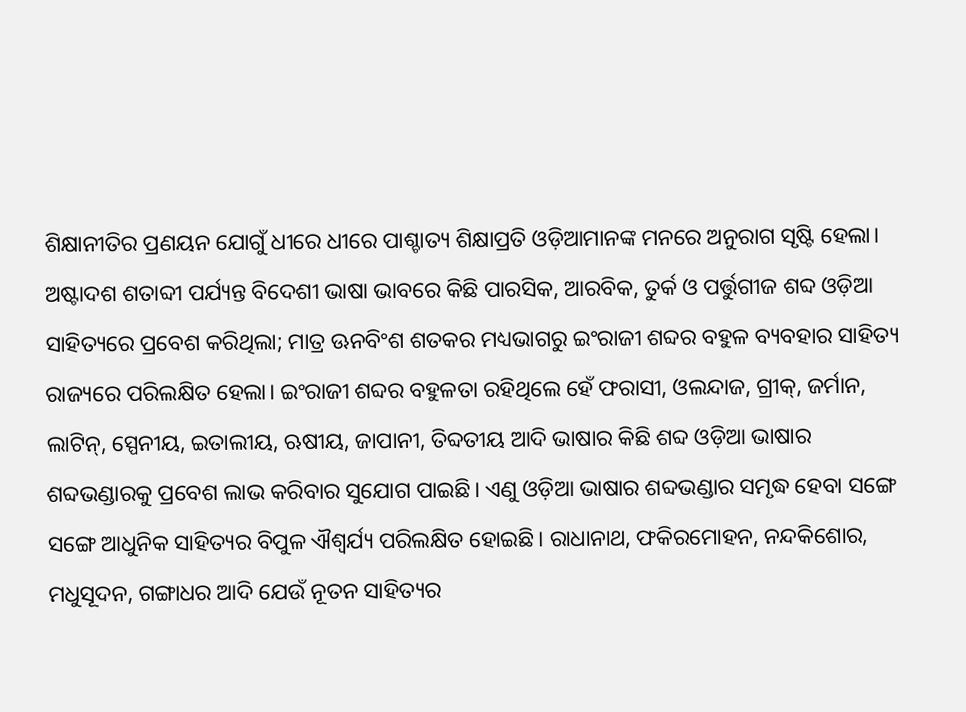ଶିକ୍ଷାନୀତିର ପ୍ରଣୟନ ଯୋଗୁଁ ଧୀରେ ଧୀରେ ପାଶ୍ଚାତ୍ୟ ଶିକ୍ଷାପ୍ରତି ଓଡ଼ିଆମାନଙ୍କ ମନରେ ଅନୁରାଗ ସୃଷ୍ଟି ହେଲା। ଅଷ୍ଟାଦଶ ଶତାବ୍ଦୀ ପର୍ଯ୍ୟନ୍ତ ବିଦେଶୀ ଭାଷା ଭାବରେ କିଛି ପାରସିକ, ଆରବିକ, ତୁର୍କ ଓ ପର୍ତ୍ତୁଗୀଜ ଶବ୍ଦ ଓଡ଼ିଆ ସାହିତ୍ୟରେ ପ୍ରବେଶ କରିଥିଲା; ମାତ୍ର ଊନବିଂଶ ଶତକର ମଧ୍ୟଭାଗରୁ ଇଂରାଜୀ ଶବ୍ଦର ବହୁଳ ବ୍ୟବହାର ସାହିତ୍ୟ ରାଜ୍ୟରେ ପରିଲକ୍ଷିତ ହେଲା। ଇଂରାଜୀ ଶବ୍ଦର ବହୁଳତା ରହିଥିଲେ ହେଁ ଫରାସୀ, ଓଲନ୍ଦାଜ, ଗ୍ରୀକ୍, ଜର୍ମାନ, ଲାଟିନ୍, ସ୍ପେନୀୟ, ଇତାଲୀୟ, ଋଷୀୟ, ଜାପାନୀ, ତିବ୍ଦତୀୟ ଆଦି ଭାଷାର କିଛି ଶବ୍ଦ ଓଡ଼ିଆ ଭାଷାର ଶବ୍ଦଭଣ୍ଡାରକୁ ପ୍ରବେଶ ଲାଭ କରିବାର ସୁଯୋଗ ପାଇଛି। ଏଣୁ ଓଡ଼ିଆ ଭାଷାର ଶବ୍ଦଭଣ୍ଡାର ସମୃଦ୍ଧ ହେବା ସଙ୍ଗେ ସଙ୍ଗେ ଆଧୁନିକ ସାହିତ୍ୟର ବିପୁଳ ଐଶ୍ଵର୍ଯ୍ୟ ପରିଲକ୍ଷିତ ହୋଇଛି। ରାଧାନାଥ, ଫକିରମୋହନ, ନନ୍ଦକିଶୋର, ମଧୁସୂଦନ, ଗଙ୍ଗାଧର ଆଦି ଯେଉଁ ନୂତନ ସାହିତ୍ୟର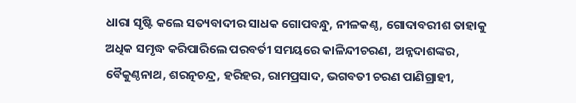ଧାରା ସୃଷ୍ଟି କଲେ ସତ୍ୟବାଦୀର ସାଧକ ଗୋପବନ୍ଧୁ, ନୀଳକଣ୍ଠ, ଗୋଦାବରୀଶ ତାହାକୁ ଅଧିକ ସମୃଦ୍ଧ କରିପାରିଲେ ପରବର୍ତୀ ସମୟରେ କାଳିନ୍ଦୀଚରଣ, ଅନ୍ନଦାଶଙ୍କର, ବୈକୁଣ୍ଠନାଥ, ଶରତ୍ନଚନ୍ଦ୍ର, ହରିହର, ରାମପ୍ରସାଦ, ଭଗବତୀ ଚରଣ ପାଣିଗ୍ରାହୀ,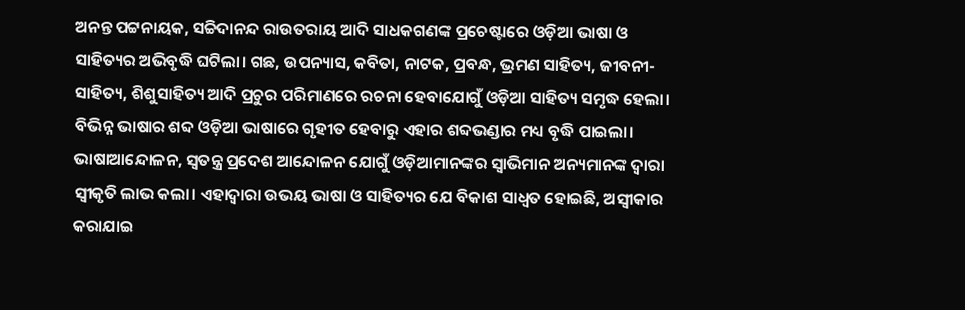ଅନନ୍ତ ପଟ୍ଟନାୟକ, ସଚ୍ଚିଦାନନ୍ଦ ରାଉତରାୟ ଆଦି ସାଧକଗଣଙ୍କ ପ୍ରଚେଷ୍ଟାରେ ଓଡ଼ିଆ ଭାଷା ଓ ସାହିତ୍ୟର ଅଭିବୃଦ୍ଧି ଘଟିଲା। ଗଛ, ଉପନ୍ୟାସ, କବିତା, ନାଟକ, ପ୍ରବନ୍ଧ, ଭ୍ରମଣ ସାହିତ୍ୟ, ଜୀବନୀ-ସାହିତ୍ୟ, ଶିଶୁସାହିତ୍ୟ ଆଦି ପ୍ରଚୁର ପରିମାଣରେ ରଚନା ହେବାଯୋଗୁଁ ଓଡ଼ିଆ ସାହିତ୍ୟ ସମୃଦ୍ଧ ହେଲା। ବିଭିନ୍ନ ଭାଷାର ଶବ୍ଦ ଓଡ଼ିଆ ଭାଷାରେ ଗୃହୀତ ହେବାରୁ ଏହାର ଶବ୍ଦଭଣ୍ଡାର ମଧ୍ୟ ବୃଦ୍ଧି ପାଇଲା। ଭାଷାଆନ୍ଦୋଳନ, ସ୍ଵତନ୍ତ୍ର ପ୍ରଦେଶ ଆନ୍ଦୋଳନ ଯୋଗୁଁ ଓଡ଼ିଆମାନଙ୍କର ସ୍ଵାଭିମାନ ଅନ୍ୟମାନଙ୍କ ଦ୍ଵାରା ସ୍ଵୀକୃତି ଲାଭ କଲା। ଏହାଦ୍ଵାରା ଉଭୟ ଭାଷା ଓ ସାହିତ୍ୟର ଯେ ବିକାଶ ସାଧ୍ଵତ ହୋଇଛି, ଅସ୍ଵୀକାର କରାଯାଇ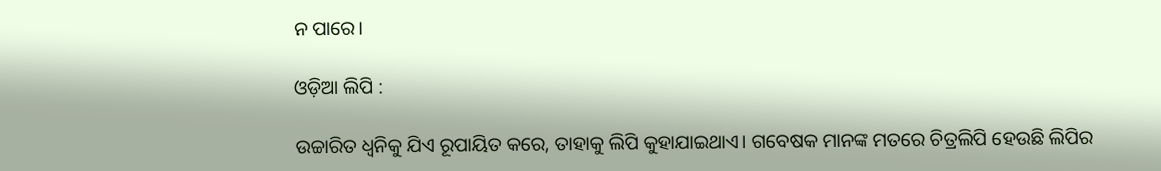ନ ପାରେ।

ଓଡ଼ିଆ ଲିପି :

ଉଚ୍ଚାରିତ ଧ୍ଵନିକୁ ଯିଏ ରୂପାୟିତ କରେ, ତାହାକୁ ଲିପି କୁହାଯାଇଥାଏ। ଗବେଷକ ମାନଙ୍କ ମତରେ ଚିତ୍ରଲିପି ହେଉଛି ଲିପିର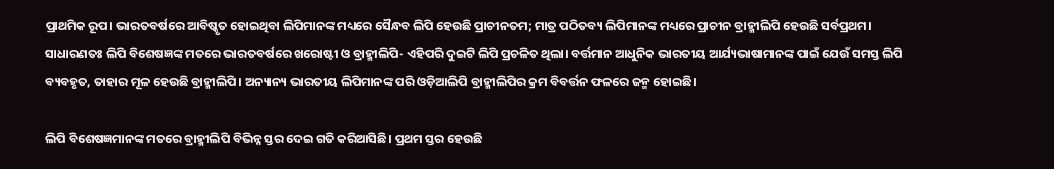ପ୍ରାଥମିକ ରୂପ। ଭାରତବର୍ଷରେ ଆବିଷ୍କୃତ ହୋଇଥିବା ଲିପିମାନଙ୍କ ମଧ୍ୟରେ ସୈନ୍ଧବ ଲିପି ହେଉଛି ପ୍ରାଚୀନତମ; ମାତ୍ର ପଠିତବ୍ୟ ଲିପିମାନଙ୍କ ମଧ୍ୟରେ ପ୍ରାଚୀନ ବ୍ରାହ୍ମୀଲିପି ହେଉଛି ସର୍ବପ୍ରଥମ। ସାଧାରଣତଃ ଲିପି ବିଶେଷଜ୍ଞଙ୍କ ମତରେ ଭାରତବର୍ଷରେ ଖରୋଷ୍ଟୀ ଓ ବ୍ରାହ୍ମୀଲିପି- ଏହିପରି ଦୁଇଟି ଲିପି ପ୍ରଚଳିତ ଥିଲା। ବର୍ତ୍ତମାନ ଆଧୁନିକ ଭାରତୀୟ ଆର୍ଯ୍ୟଭାଷାମାନଙ୍କ ପାଇଁ ଯେଉଁ ସମସ୍ତ ଲିପି ବ୍ୟବହୃତ, ତାହାର ମୂଳ ହେଉଛି ବ୍ରାହ୍ମୀଲିପି। ଅନ୍ୟାନ୍ୟ ଭାରତୀୟ ଲିପିମାନଙ୍କ ପରି ଓଡ଼ିଆଲିପି ବ୍ରାହ୍ମୀଲିପିର କ୍ରମ ବିବର୍ତ୍ତନ ଫଳରେ ଜନ୍ମ ହୋଇଛି।

ଲିପି ବିଶେଷଜ୍ଞମାନଙ୍କ ମତରେ ବ୍ରାହ୍ମୀଲିପି ବିଭିନ୍ନ ସ୍ତର ଦେଇ ଗତି କରିଆସିଛି। ପ୍ରଥମ ସ୍ତର ହେଉଛି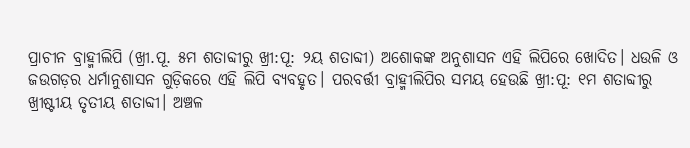ପ୍ରାଚୀନ ବ୍ରାହ୍ମୀଲିପି (ଖ୍ରୀ.ପୂ. ୫ମ ଶତାବ୍ଦୀରୁ ଖ୍ରୀ:ପୂ: ୨ୟ ଶତାବ୍ଦୀ) ଅଶୋକଙ୍କ ଅନୁଶାସନ ଏହି ଲିପିରେ ଖୋଦିତ। ଧଉଳି ଓ ଜଉଗଡ଼ର ଧର୍ମାନୁଶାସନ ଗୁଡ଼ିକରେ ଏହି ଲିପି ବ୍ୟବହୃତ। ପରବର୍ତ୍ତୀ ବ୍ରାହ୍ମୀଲିପିର ସମୟ ହେଉଛି ଖ୍ରୀ:ପୂ: ୧ମ ଶତାବ୍ଦୀରୁ ଖ୍ରୀଷ୍ଟୀୟ ତୃତୀୟ ଶତାବ୍ଦୀ। ଅଞ୍ଚଳ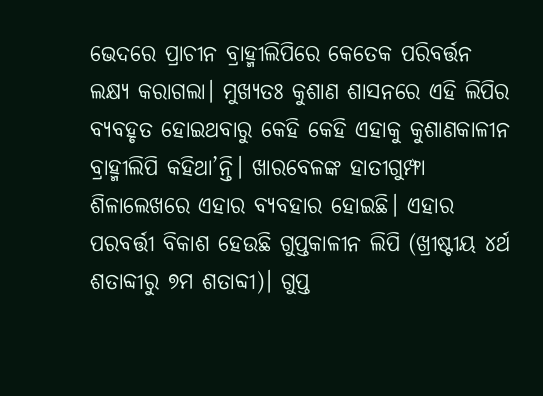ଭେଦରେ ପ୍ରାଚୀନ ବ୍ରାହ୍ମୀଲିପିରେ କେତେକ ପରିବର୍ତ୍ତନ ଲକ୍ଷ୍ୟ କରାଗଲା। ମୁଖ୍ୟତଃ କୁଶାଣ ଶାସନରେ ଏହି ଲିପିର ବ୍ୟବହୃତ ହୋଇଥବାରୁ କେହି କେହି ଏହାକୁ କୁଶାଣକାଳୀନ ବ୍ରାହ୍ମୀଲିପି କହିଥା’ନ୍ତି। ଖାରବେଳଙ୍କ ହାତୀଗୁମ୍ଫା ଶିଳାଲେଖରେ ଏହାର ବ୍ୟବହାର ହୋଇଛି। ଏହାର ପରବର୍ତ୍ତୀ ବିକାଶ ହେଉଛି ଗୁପ୍ତକାଳୀନ ଲିପି (ଖ୍ରୀଷ୍ଟୀୟ ୪ର୍ଥ ଶତାବ୍ଦୀରୁ ୭ମ ଶତାବ୍ଦୀ)। ଗୁପ୍ତ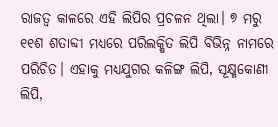ରାଜତ୍ଵ କାଳରେ ଏହି ଲିପିର ପ୍ରଚଳନ ଥିଲା। ୭ ମରୁ ୧୧ଶ ଶତାବ୍ଦୀ ମଧ୍ୟରେ ପରିଲକ୍ଷିତ ଲିପି ବିଭିନ୍ନ ନାମରେ ପରିଚିତ। ଏହାକୁ ମଧ୍ୟଯୁଗର କଳିଙ୍ଗ ଲିପି, ସୂକ୍ଷ୍ମକୋଣୀ ଲିପି,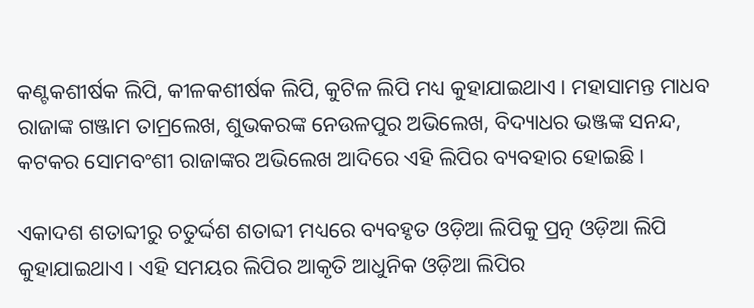କଣ୍ଟକଶୀର୍ଷକ ଲିପି, କୀଳକଶୀର୍ଷକ ଲିପି, କୁଟିଳ ଲିପି ମଧ୍ୟ କୁହାଯାଇଥାଏ। ମହାସାମନ୍ତ ମାଧବ ରାଜାଙ୍କ ଗଞ୍ଜାମ ତାମ୍ରଲେଖ, ଶୁଭକରଙ୍କ ନେଉଳପୁର ଅଭିଲେଖ, ବିଦ୍ୟାଧର ଭଞ୍ଜଙ୍କ ସନନ୍ଦ, କଟକର ସୋମବଂଶୀ ରାଜାଙ୍କର ଅଭିଲେଖ ଆଦିରେ ଏହି ଲିପିର ବ୍ୟବହାର ହୋଇଛି।

ଏକାଦଶ ଶତାବ୍ଦୀରୁ ଚତୁର୍ଦ୍ଦଶ ଶତାବ୍ଦୀ ମଧ୍ୟରେ ବ୍ୟବହୃତ ଓଡ଼ିଆ ଲିପିକୁ ପ୍ରତ୍ନ ଓଡ଼ିଆ ଲିପି କୁହାଯାଇଥାଏ। ଏହି ସମୟର ଲିପିର ଆକୃତି ଆଧୁନିକ ଓଡ଼ିଆ ଲିପିର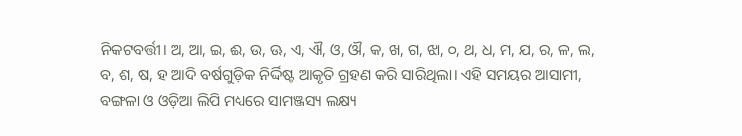ନିକଟବର୍ତ୍ତୀ। ଅ, ଆ, ଇ, ଈ, ଉ, ଊ, ଏ, ଐ, ଓ, ଔ, କ, ଖ, ଗ, ଝା, ୦, ଥ, ଧ, ମ, ଯ, ର, ଳ, ଲ, ବ, ଶ, ଷ, ହ ଆଦି ବର୍ଷଗୁଡ଼ିକ ନିର୍ଦ୍ଦିଷ୍ଟ ଆକୃତି ଗ୍ରହଣ କରି ସାରିଥିଲା। ଏହି ସମୟର ଆସାମୀ, ବଙ୍ଗଳା ଓ ଓଡ଼ିଆ ଲିପି ମଧ୍ୟରେ ସାମଞ୍ଜସ୍ୟ ଲକ୍ଷ୍ୟ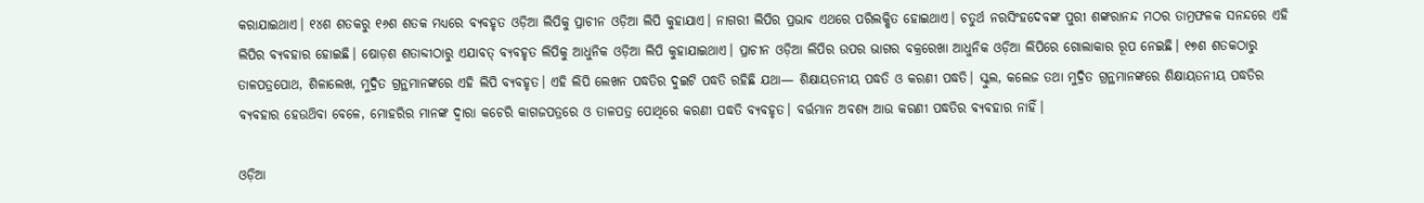କରାଯାଇଥାଏ। ୧୪ଶ ଶତକରୁ ୧୬ଶ ଶତକ ମଧ୍ୟରେ ବ୍ୟବହୃତ ଓଡ଼ିଆ ଲିପିକୁ ପ୍ରାଚୀନ ଓଡ଼ିଆ ଲିପି କୁହାଯାଏ। ନାଗରୀ ଲିପିର ପ୍ରଭାବ ଏଥରେ ପରିଲକ୍ଷିତ ହୋଇଥାଏ। ଚତୁର୍ଥ ନରସିଂହଦେବଙ୍କ ପୁରୀ ଶଙ୍କରାନନ୍ଦ ମଠର ତାମ୍ରଫଳକ ସନନ୍ଦରେ ଏହି ଲିପିର ବ୍ୟବହାର ହୋଇଛି। ଷୋଡ଼ଶ ଶତାବ୍ଦୀଠାରୁ ଏଯାବତ୍ ବ୍ୟବହୃତ ଲିପିକୁ ଆଧୁନିକ ଓଡ଼ିଆ ଲିପି କୁହାଯାଇଥାଏ। ପ୍ରାଚୀନ ଓଡ଼ିଆ ଲିପିର ଉପର ଭାଗର ବକ୍ରରେଖା ଆଧୁନିକ ଓଡ଼ିଆ ଲିପିରେ ଗୋଲାକାର ରୂପ ନେଇଛି। ୧୭ଶ ଶତକଠାରୁ ତାଳପତ୍ରପୋଥ, ଶିଳାଲେଖ, ମୁଦ୍ରିତ ଗ୍ରନ୍ଥମାନଙ୍କରେ ଏହି ଲିପି ବ୍ୟବହୃତ। ଏହି ଲିପି ଲେଖନ ପଦ୍ଧତିର ଦୁଇଟି ପଦ୍ଧତି ରହିଛି ଯଥା— ଶିକ୍ଷାୟତନୀୟ ପଦ୍ଧତି ଓ କରଣୀ ପଦ୍ଧତି। ସ୍କୁଲ, କଲେଜ ତଥା ମୁଦ୍ରିତ ଗ୍ରନ୍ଥମାନଙ୍କରେ ଶିକ୍ଷାୟତନୀୟ ପଦ୍ଧତିର ବ୍ୟବହାର ହେଉଥ‌ିବା ବେଳେ, ମୋହରିର ମାନଙ୍କ ଦ୍ବାରା କଚେରି କାଗଜପତ୍ରରେ ଓ ତାଳପତ୍ର ପୋଥିରେ କରଣୀ ପଦ୍ଧତି ବ୍ୟବହୃତ। ବର୍ତ୍ତମାନ ଅବଶ୍ୟ ଆଉ କରଣୀ ପଦ୍ଧତିର ବ୍ୟବହାର ନାହିଁ।

ଓଡ଼ିଆ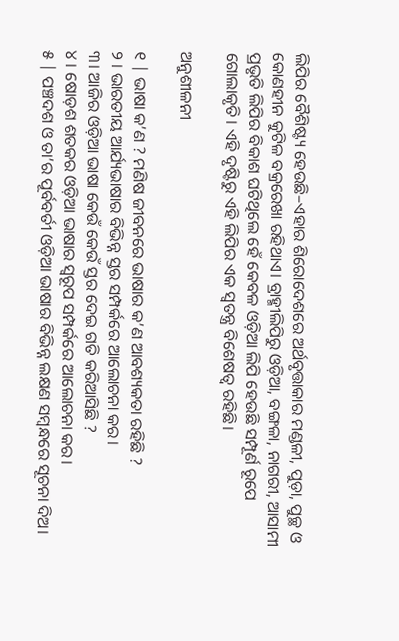ଲିପିର ବୈଶିଷ୍ଟ୍ୟ ହେଉଛି–ଏହାର ଶିରୋଦେଶରେ ଅର୍ଥବୃତ୍ତାକାର ମଣ୍ଡଳୀ, ପୁଡ଼ା, ପୁଚ୍ଛ ଓ କୋଣହୀନ କୁଟିଳ ବକ୍ରରେଖା ରହିଥାଏ। ବ୍ରାହ୍ମୀଲିପିରୁ ଓଡ଼ିଆ, ବଙ୍ଗଳା, ନାଗରୀ, ଆସାମୀ ପ୍ରଭୃତି ଲିପିର ବିକାଶ ଘଟିଥିଲେ ହେଁ କେବଳ ଓଡ଼ିଆ ଲିପି ହେଉଛି ସମ୍ପୂର୍ଣ ରୂପେ ଗୋଲାକୃତି। ଏହି ଦୃଷ୍ଟିରୁ ଏହି ଲିପିର ଏକ ସ୍ଵତନ୍ତ୍ର ବିଶେଷତ୍ଵ ରହିଛି।

ଅନୁଶୀଳନୀ

୧ | ଭାଷା କ’ଣ ? ମଣିଷ ଜୀବନରେ ଭାଷାର କ’ଣ ଆବଶ୍ୟକତା ରହିଛି ?
୨ । ଭାରତୀୟ ଆର୍ଯ୍ୟଭାଷାର ବିଭିନ୍ନ ସ୍ତର ସମ୍ପର୍କରେ ଆଲୋଚନା କର।
୩। ଆଜିର ଓଡ଼ିଆ ଭାଷା କେଉଁ କେଉଁ ସ୍ତର ଦେଇ ଗତି କରିଆସିଛି ?
୪ । ଷୋଡ଼ଶ ଶତକର ଓଡ଼ିଆ ଭାଷାର ସ୍ବରୂପ ସମ୍ପର୍କରେ ଆଲୋଚନା କର।
୫ | ପଞ୍ଚଦଶ ଓ ତା’ର ପୂର୍ବବର୍ତୀ ଓଡ଼ିଆ ଭାଷାର ବିଭିନ୍ନ ଲକ୍ଷଣ ସମ୍ବନ୍ଧରେ ସୂଚନା ଦିଅ।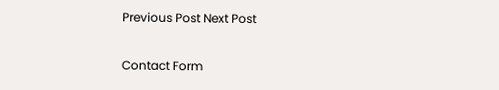Previous Post Next Post

Contact Form